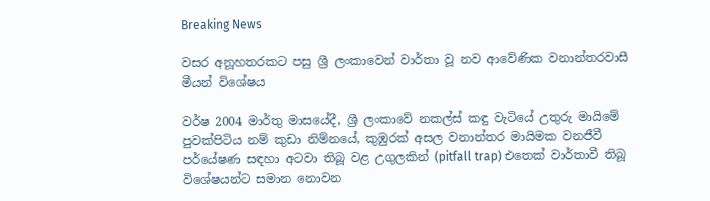Breaking News

වසර අනූහතරකට පසු ශ්‍රී ලංකාවෙන් වාර්තා වූ නව ආවේණික වනාන්තරවාසී මීයන් විශේෂය

වර්ෂ 2004 මාර්තු මාසයේදී, ශ්‍රී ලංකාවේ නකල්ස් කඳු වැටියේ උතුරු මායිමේ පුවක්පිටිය නම් කුඩා නිම්නයේ, කුඹුරක් අසල වනාන්තර මායිමක වනජීවී පර්යේෂණ සඳහා අටවා තිබූ වළ උගුලකින් (pitfall trap) එතෙක් වාර්තාවී තිබූ විශේෂයන්ට සමාන නොවන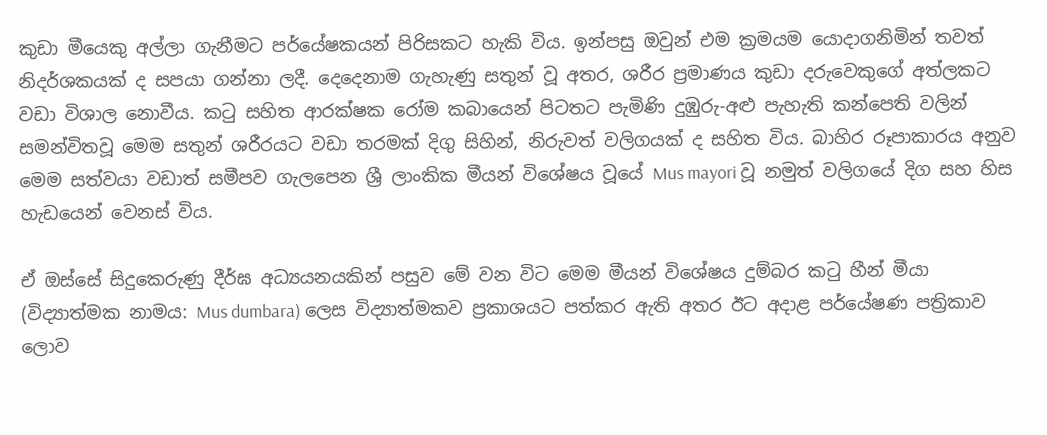කුඩා මීයෙකු අල්ලා ගැනීමට පර්යේෂකයන් පිරිසකට හැකි විය. ඉන්පසු ඔවුන් එම ක්‍රමයම යොදාගනිමින් තවත් නිදර්ශකයක් ද සපයා ගන්නා ලදී. දෙදෙනාම ගැහැණු සතුන් වූ අතර, ශරීර ප්‍රමාණය කුඩා දරුවෙකුගේ අත්ලකට වඩා විශාල නොවීය. කටු සහිත ආරක්ෂක රෝම කබායෙන් පිටතට පැමිණි දුඹුරු-අළු පැහැති කන්පෙති වලින් සමන්විතවූ මෙම සතුන් ශරීරයට වඩා තරමක් දිගු සිහින්, නිරුවත් වලිගයක් ද සහිත විය. බාහිර රූපාකාරය අනුව මෙම සත්වයා වඩාත් සමීපව ගැලපෙන ශ්‍රී ලාංකික මීයන් විශේෂය වූයේ Mus mayori වූ නමුත් වලිගයේ දිග සහ හිස හැඩයෙන් වෙනස් විය.

ඒ ඔස්සේ සිදුකෙරුණු දීර්ඝ අධ්‍යයනයකින් පසුව මේ වන විට මෙම මීයන් විශේෂය දුම්බර කටු හීන් මීයා (විද්‍යාත්මක නාමය: Mus dumbara) ලෙස විද්‍යාත්මකව ප්‍රකාශයට පත්කර ඇති අතර ඊට අදාළ පර්යේෂණ පත්‍රිකාව ලොව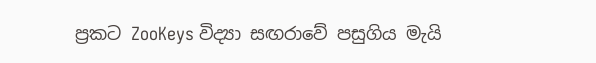ප්‍රකට ZooKeys විද්‍යා සඟරාවේ පසුගිය මැයි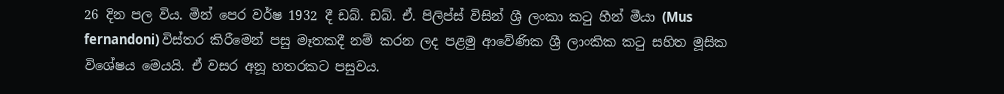26 දින පල විය. මින් පෙර වර්ෂ 1932 දී ඩබ්. ඩබ්. ඒ. පිලිප්ස් විසින් ශ්‍රී ලංකා ක‍ටු හීන් මීයා (Mus fernandoni) විස්තර කිරීමෙන් පසු මෑතකදී නම් කරන ලද පළමු ආවේණික ශ්‍රී ලාංකික කටු සහිත මූසික විශේෂය මෙයයි. ඒ වසර අනූ හතරකට පසුවය.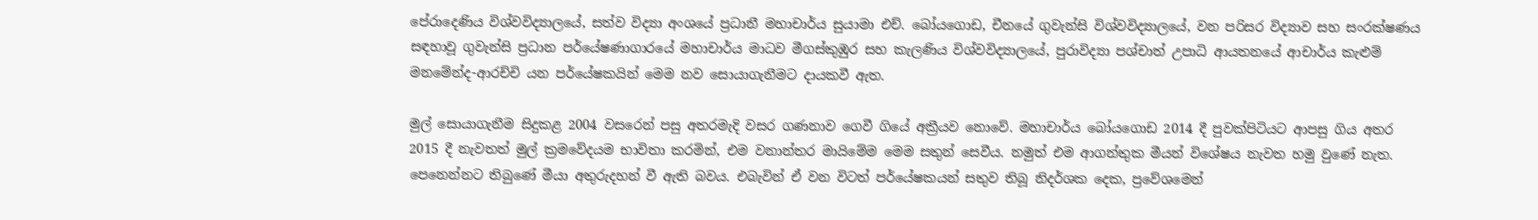පේරාදෙණිය විශ්වවිද්‍යාලයේ, සත්ව විද්‍යා අංශයේ ප්‍රධානී මහාචාර්ය සුයාමා එච්. බෝයගොඩ, චීනයේ ගුවැන්සි විශ්වවිද්‍යාලයේ, වන පරිසර විද්‍යාව සහ සංරක්ෂණය සඳහාවූ ගුවැන්සි ප්‍රධාන පර්යේෂණාගාරයේ මහාචාර්ය මාධව මීගස්කුඹුර සහ කැලණිය විශ්වවිද්‍යාලයේ, පුරාවිද්‍යා පශ්චාත් උපාධි ආයතනයේ ආචාර්ය කැළුම් මනමේන්ද-ආරච්චි යන පර්යේෂකයින් මෙම නව සොයාගැනීමට දායකවී ඇත.

මුල් සොයාගැනීම සිදුකළ 2004 වසරෙන් පසු අතරමැදි වසර ගණනාව ගෙවී ගියේ අක්‍රීයව නොවේ. මහාචාර්ය බෝයගොඩ 2014 දී පුවක්පිටියට ආපසු ගිය අතර 2015 දී නැවතත් මුල් ක්‍රමවේදයම භාවිතා කරමින්, එම වනාන්තර මායිමේම මෙම සතුන් සෙවීය. නමුත් එම ආගන්තුක මීයන් විශේෂය නැවත හමු වුණේ නැත. පෙනෙන්නට තිබුණේ මීයා අතුරුදහන් වී ඇති බවය. එබැවින් ඒ වන විටත් පර්යේෂකයන් සතුව තිබූ නිදර්ශක දෙක, ප්‍රවේශමෙන්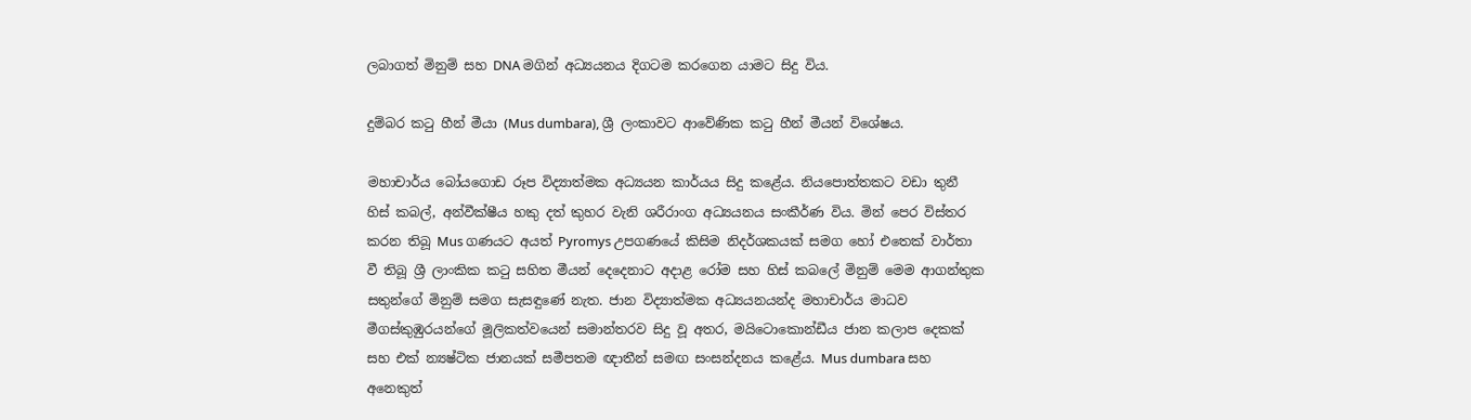ලබාගත් මිනුම් සහ DNA මගින් අධ්‍යයනය දිගටම කරගෙන යාමට සිදු විය.

දුම්බර කටු හීන් මීයා (Mus dumbara), ශ්‍රී ලංකාවට ආවේණික කටු හීන් මීයන් විශේෂය.

මහාචාර්ය බෝයගොඩ රූප විද්‍යාත්මක අධ්‍යයන කාර්යය සිදු කළේය. නියපොත්තකට වඩා තුනී හිස් කබල්, අන්වීක්ෂීය හකු දත් කුහර වැනි ශරීරාංග අධ්‍යයනය සංකීර්ණ විය. මින් පෙර විස්තර කරන තිබූ Mus ගණයට අයත් Pyromys උපගණයේ කිසිම නිදර්ශකයක් සමග හෝ එතෙක් වාර්තා වී තිබූ ශ්‍රී ලාංකික කටු සහිත මීයන් දෙදෙනාට අදාළ රෝම සහ හිස් කබලේ මිනුම් මෙම ආගන්තුක සතුන්ගේ මිනුම් සමග සැසඳුණේ නැත. ජාන විද්‍යාත්මක අධ්‍යයනයන්ද මහාචාර්ය මාධව මීගස්කුඹුරයන්ගේ මූලිකත්වයෙන් සමාන්තරව සිදු වූ අතර, මයිටොකොන්ඩීය ජාන කලාප දෙකක් සහ එක් න්‍යෂ්ටික ජානයක් සමීපතම ඥාතීන් සමඟ සංසන්දනය කළේය. Mus dumbara සහ අනෙකුත්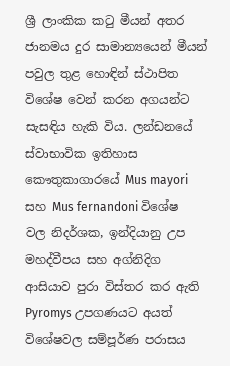ශ්‍රී ලාංකික කටු මීයන් අතර ජානමය දුර සාමාන්‍යයෙන් මීයන් පවුල තුළ හොඳින් ස්ථාපිත විශේෂ වෙන් කරන අගයන්ට සැසඳිය හැකි විය. ලන්ඩනයේ ස්වාභාවික ඉතිහාස කෞතුකාගාරයේ Mus mayori සහ Mus fernandoni විශේෂ වල නිදර්ශක, ඉන්දියානු උප මහද්වීපය සහ අග්නිදිග ආසියාව පුරා විස්තර කර ඇති Pyromys උපගණයට අයත් විශේෂවල සම්පූර්ණ පරාසය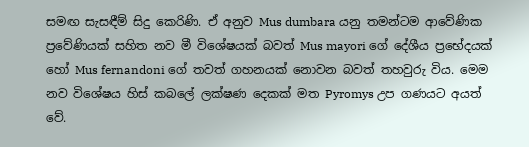සමඟ සැසඳීම් සිදු කෙරිණි. ඒ අනුව Mus dumbara යනු තමන්ටම ආවේණික ප්‍රවේණියක් සහිත නව මී විශේෂයක් බවත් Mus mayori ගේ දේශීය ප්‍රභේදයක් හෝ Mus fernandoni ගේ තවත් ගහනයක් නොවන බවත් තහවුරු විය. මෙම නව විශේෂය හිස් කබලේ ලක්ෂණ දෙකක් මත Pyromys උප ගණයට අයත් වේ.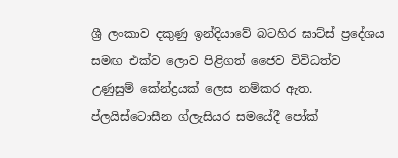ශ්‍රී ලංකාව දකුණු ඉන්දියාවේ බටහිර ඝාට්ස් ප්‍රදේශය සමඟ එක්ව ලොව පිළිගත් ජෛව විවිධත්ව උණුසුම් කේන්ද්‍රයක් ලෙස නම්කර ඇත. ප්ලයිස්ටොසීන ග්ලැසියර සමයේදී පෝක්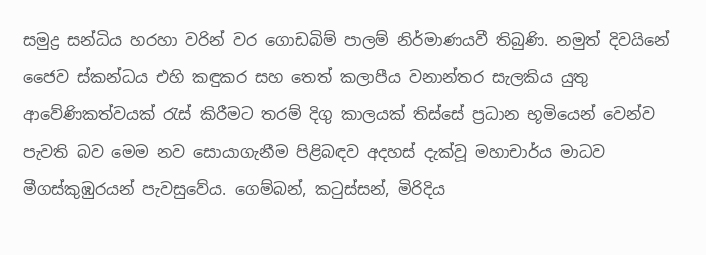සමුද්‍ර සන්ධිය හරහා වරින් වර ගොඩබිම් පාලම් නිර්මාණයවී තිබුණි. නමුත් දිවයිනේ ජෛව ස්කන්ධය එහි කඳුකර සහ තෙත් කලාපීය වනාන්තර සැලකිය යුතු ආවේණිකත්වයක් රැස් කිරීමට තරම් දිගු කාලයක් තිස්සේ ප්‍රධාන භූමියෙන් වෙන්ව පැවති බව මෙම නව සොයාගැනීම පිළිබඳව අදහස් දැක්වූ මහාචාර්ය මාධව මීගස්කුඹුරයන් පැවසුවේය. ගෙම්බන්, කටුස්සන්, මිරිදිය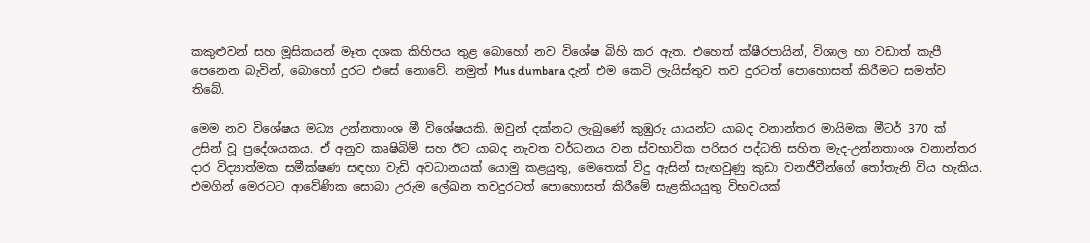කකුළුවන් සහ මූසිකයන් මෑත දශක කිහිපය තුළ බොහෝ නව විශේෂ බිහි කර ඇත. එහෙත් ක්ෂීරපායින්, විශාල හා වඩාත් කැපී පෙනෙන බැවින්, බොහෝ දුරට එසේ නොවේ. නමුත් Mus dumbara දැන් එම කෙටි ලැයිස්තුව තව දුරටත් පොහොසත් කිරීමට සමත්ව තිබේ.

මෙම නව විශේෂය මධ්‍ය උන්නතාංශ මී විශේෂයකි. ඔවුන් දක්නට ලැබුණේ කුඹුරු යායන්ට යාබද වනාන්තර මායිමක මීටර් 370 ක් උසින් වූ ප්‍රදේශයකය. ඒ අනුව කෘෂිබිම් සහ ඊට යාබද නැවත වර්ධනය වන ස්වභාවික පරිසර පද්ධති සහිත මැද-උන්නතාංශ වනාන්තර දාර විද්‍යාත්මක සමීක්ෂණ සඳහා වැඩි අවධානයක් යොමු කළයුතු, මෙතෙක් විදු ඇසින් සැඟවුණු කුඩා වනජීවීන්ගේ තෝතැනි විය හැකිය. එමගින් මෙරටට ආවේණික සොබා උරුම ලේඛන තවදුරටත් පොහොසත් කිරීමේ සැළකියයුතු විභවයක්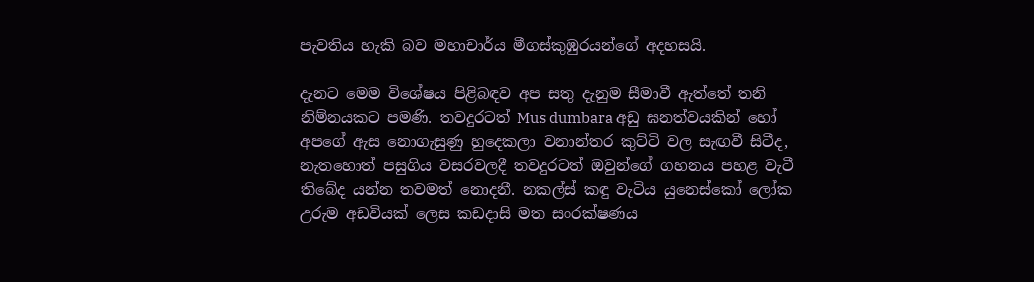පැවතිය හැකි බව මහාචාර්ය මීගස්කුඹුරයන්ගේ අදහසයි.

දැනට මෙම විශේෂය පිළිබඳව අප සතු දැනුම සීමාවී ඇත්තේ තනි නිම්නයකට පමණි. තවදුරටත් Mus dumbara අඩු ඝනත්වයකින් හෝ අපගේ ඇස නොගැසුණු හුදෙකලා වනාන්තර කුට්ටි වල සැඟවී සිටීද, නැතහොත් පසුගිය වසරවලදී තවදුරටත් ඔවුන්ගේ ගහනය පහළ වැටී තිබේද යන්න තවමත් නොදනී. නකල්ස් කඳු වැටිය යුනෙස්කෝ ලෝක උරුම අඩවියක් ලෙස කඩදාසි මත සංරක්ෂණය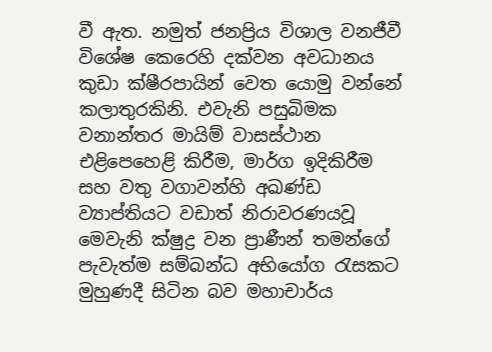වී ඇත. නමුත් ජනප්‍රිය විශාල වනජීවී විශේෂ කෙරෙහි දක්වන අවධානය කුඩා ක්ෂීරපායින් වෙත යොමු වන්නේ කලාතුරකිනි. එවැනි පසුබිමක වනාන්තර මායිම් වාසස්ථාන එළිපෙහෙළි කිරීම, මාර්ග ඉදිකිරීම සහ වතු වගාවන්හි අඛණ්ඩ ව්‍යාප්තියට වඩාත් නිරාවරණයවූ මෙවැනි ක්ෂුද්‍ර වන ප්‍රාණීන් තමන්ගේ පැවැත්ම සම්බන්ධ අභියෝග රැසකට මුහුණදී සිටින බව මහාචාර්ය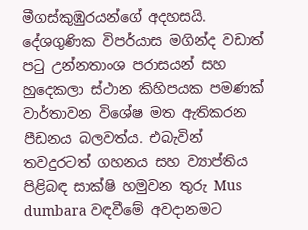මීගස්කුඹුරයන්ගේ අදහසයි. දේශගුණික විපර්යාස මගින්ද වඩාත් පටු උන්නතාංශ පරාසයන් සහ හුදෙකලා ස්ථාන කිහිපයක පමණක් වාර්තාවන විශේෂ මත ඇතිකරන පීඩනය බලවත්ය. එබැවින් තවදුරටත් ගහනය සහ ව්‍යාප්තිය පිළිබඳ සාක්ෂි හමුවන තුරු Mus dumbara වඳවීමේ අවදානමට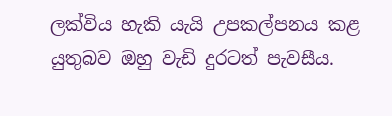ලක්විය හැකි යැයි උපකල්පනය කළ යුතුබව ඔහු වැඩි දුරටත් පැවසීය.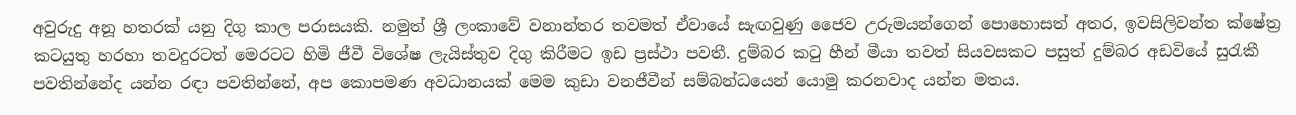අවුරුදු අනූ හතරක් යනු දිගු කාල පරාසයකි. නමුත් ශ්‍රී ලංකාවේ වනාන්තර තවමත් ඒවායේ සැඟවුණු ජෛව උරුමයන්ගෙන් පොහොසත් අතර, ඉවසිලිවන්ත ක්ෂේත්‍ර කටයුතු හරහා තවදුරටත් මෙරටට හිමි ජීවී විශේෂ ලැයිස්තුව දිගු කිරීමට ඉඩ ප්‍රස්ථා පවතී. දුම්බර කටු හීන් මීයා තවත් සියවසකට පසුත් දුම්බර අඩවියේ සුරැකී පවතින්නේද යන්න රඳා පවතින්නේ, අප කොපමණ අවධානයක් මෙම කුඩා වනජීවීන් සම්බන්ධයෙන් යොමු කරනවාද යන්න මතය.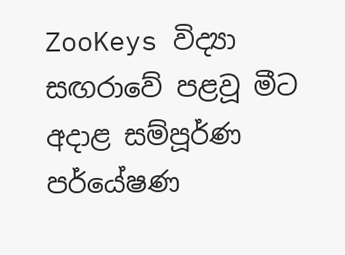ZooKeys විද්‍යා සඟරාවේ පළවූ මීට අදාළ සම්පූර්ණ පර්යේෂණ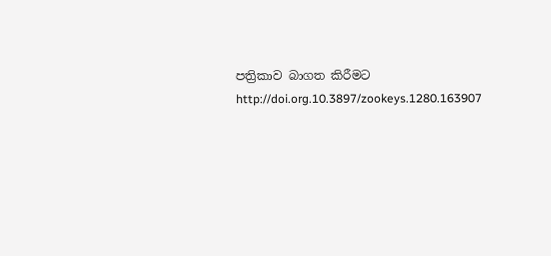පත්‍රිකාව බාගත කිරීමට http://doi.org.10.3897/zookeys.1280.163907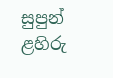සුපුන් ළහිරු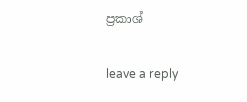ප්‍රකාශ්

leave a reply